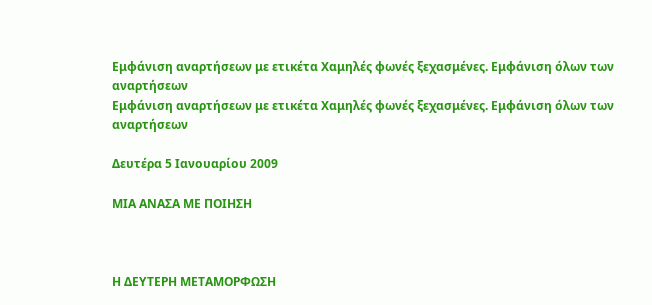Εμφάνιση αναρτήσεων με ετικέτα Χαμηλές φωνές ξεχασμένες. Εμφάνιση όλων των αναρτήσεων
Εμφάνιση αναρτήσεων με ετικέτα Χαμηλές φωνές ξεχασμένες. Εμφάνιση όλων των αναρτήσεων

Δευτέρα 5 Ιανουαρίου 2009

ΜΙΑ ΑΝΑΣΑ ΜΕ ΠΟΙΗΣΗ



Η ΔΕΥΤΕΡΗ ΜΕΤΑΜΟΡΦΩΣΗ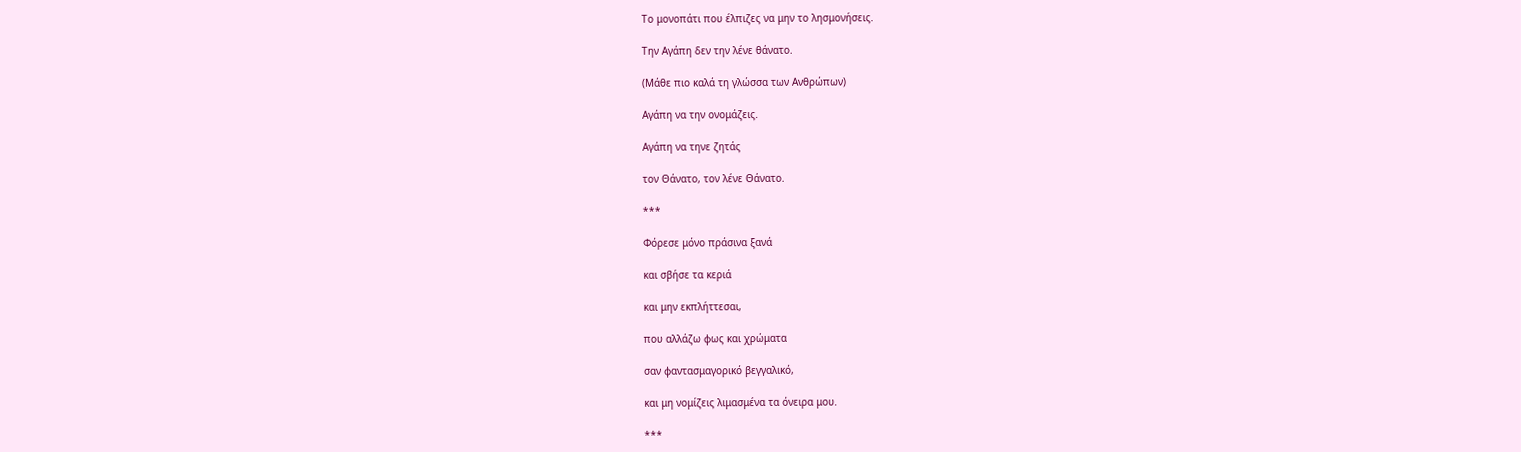Το μονοπάτι που έλπιζες να μην το λησμονήσεις.

Την Αγάπη δεν την λένε θάνατο.

(Μάθε πιο καλά τη γλώσσα των Ανθρώπων)

Αγάπη να την ονομάζεις.

Αγάπη να τηνε ζητάς

τον Θάνατο, τον λένε Θάνατο.

***

Φόρεσε μόνο πράσινα ξανά

και σβήσε τα κεριά

και μην εκπλήττεσαι,

που αλλάζω φως και χρώματα

σαν φαντασμαγορικό βεγγαλικό,

και μη νομίζεις λιμασμένα τα όνειρα μου.

***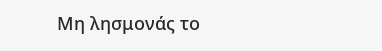Μη λησμονάς το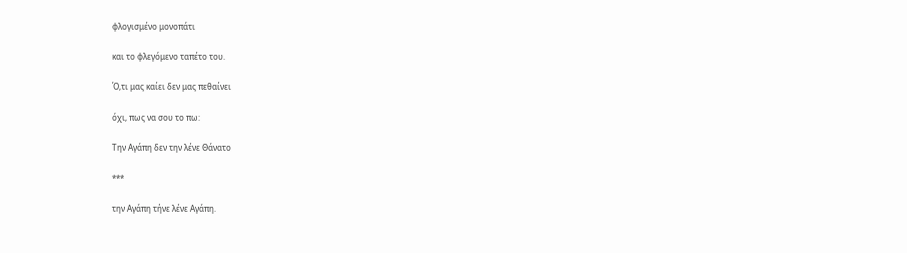φλογισμένο μονοπάτι

και το φλεγόμενο ταπέτο του.

Ό,τι μας καίει δεν μας πεθαίνει

όχι, πως να σου το πω:

Την Αγάπη δεν την λένε Θάνατο

***

την Αγάπη τήνε λένε Αγάπη.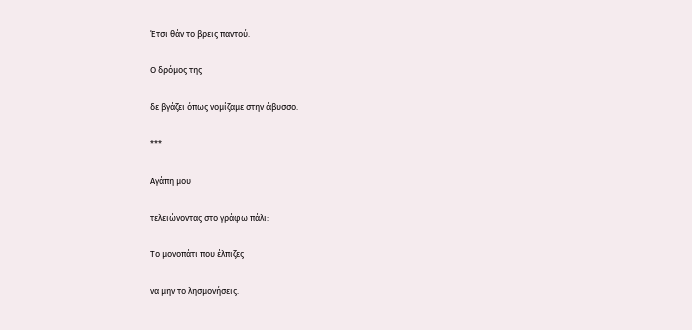Έτσι θάν το βρεις παντού.

Ο δρόμος της

δε βγάζει όπως νομίζαμε στην άβυσσο.

***

Αγάπη μου

τελειώνοντας στο γράφω πάλι:

Το μονοπάτι που έλπιζες

να μην το λησμονήσεις.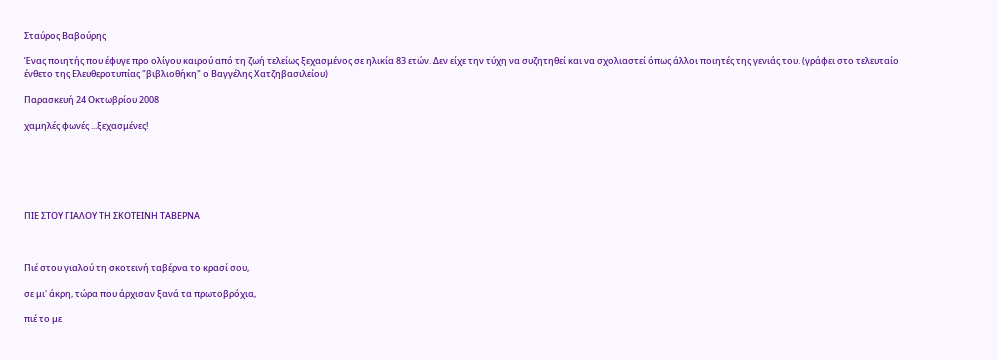Σταύρος Βαβούρης

Ένας ποιητής που έφυγε προ ολίγου καιρού από τη ζωή τελείως ξεχασμένος σε ηλικία 83 ετών. Δεν είχε την τύχη να συζητηθεί και να σχολιαστεί όπως άλλοι ποιητές της γενιάς του. (γράφει στο τελευταίο ένθετο της Ελευθεροτυπίας "βιβλιοθήκη" ο Βαγγέλης Χατζηβασιλείου)

Παρασκευή 24 Οκτωβρίου 2008

χαμηλές φωνές ...ξεχασμένες!






ΠΙΕ ΣΤΟΥ ΓΙΑΛΟΥ ΤΗ ΣΚΟΤΕΙΝΗ ΤΑΒΕΡΝΑ



Πιέ στου γιαλού τη σκοτεινή ταβέρνα το κρασί σου,

σε μι' άκρη, τώρα που άρχισαν ξανά τα πρωτοβρόχια,

πιέ το με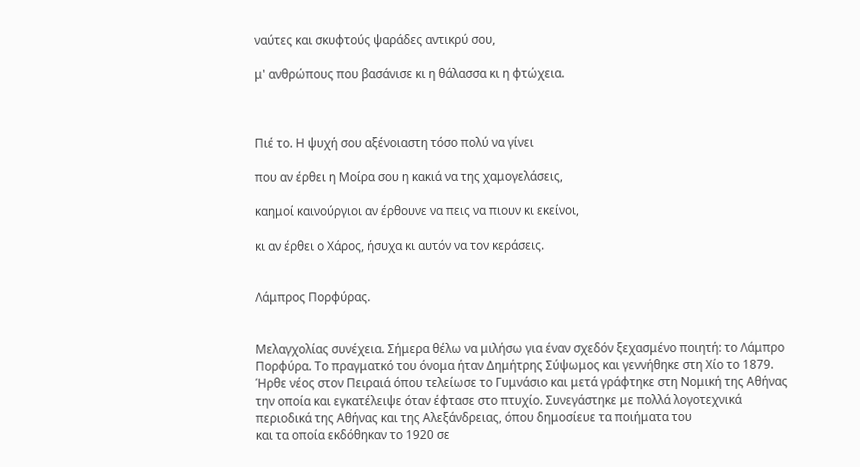ναύτες και σκυφτούς ψαράδες αντικρύ σου,

μ' ανθρώπους που βασάνισε κι η θάλασσα κι η φτώχεια.



Πιέ το. Η ψυχή σου αξένοιαστη τόσο πολύ να γίνει

που αν έρθει η Μοίρα σου η κακιά να της χαμογελάσεις,

καημοί καινούργιοι αν έρθουνε να πεις να πιουν κι εκείνοι,

κι αν έρθει ο Χάρος, ήσυχα κι αυτόν να τον κεράσεις.


Λάμπρος Πορφύρας.


Μελαγχολίας συνέχεια. Σήμερα θέλω να μιλήσω για έναν σχεδόν ξεχασμένο ποιητή: το Λάμπρο Πορφύρα. Το πραγματκό του όνομα ήταν Δημήτρης Σύψωμος και γεννήθηκε στη Χίο το 1879. Ήρθε νέος στον Πειραιά όπου τελείωσε το Γυμνάσιο και μετά γράφτηκε στη Νομική της Αθήνας την οποία και εγκατέλειψε όταν έφτασε στο πτυχίο. Συνεγάστηκε με πολλά λογοτεχνικά περιοδικά της Αθήνας και της Αλεξάνδρειας, όπου δημοσίευε τα ποιήματα του
και τα οποία εκδόθηκαν το 1920 σε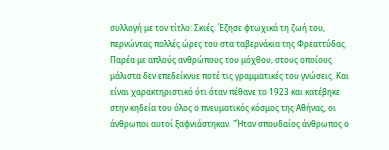συλλογή με τον τίτλο: Σκιές. Έζησε φτωχικά τη ζωή του, περνώντας πολλές ώρες του στα ταβερνάκια της Φρεαττύδας. Παρέα με απλούς ανθρώπους του μόχθου, στους οποίους μάλιστα δεν επεδείκνυε ποτέ τις γραμματικές του γνώσεις. Και είναι χαρακτηριστικό ότι όταν πέθανε το 1923 και κατέβηκε στην κηδεία του όλος ο πνευματικός κόσμος της Αθήνας, οι άνθρωποι αυτοί ξαφνιάστηκαν. "Ήταν σπουδαίος άνθρωπος ο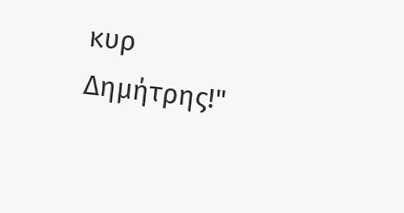κυρ Δημήτρης!"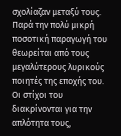σχολίαζαν μεταξύ τους. Παρά την πολύ μικρή ποσοτική παραγωγή του θεωρείται από τους μεγαλύτερους λυρικούς ποιητές της εποχής του. Οι στίχοι του διακρίνονται για την απλότητα τους,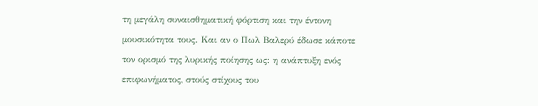τη μεγάλη συναισθηματική φόρτιση και την έντονη μουσικότητα τους. Και αν ο Πωλ Βαλερύ έδωσε κάποτε τον ορισμό της λυρικής ποίησης ως: η ανάπτυξη ενός επιφωνήματος, στούς στίχους του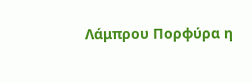Λάμπρου Πορφύρα η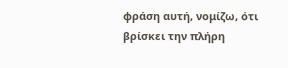φράση αυτή, νομίζω, ότι βρίσκει την πλήρη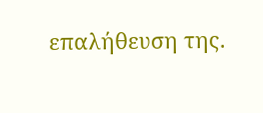επαλήθευση της.